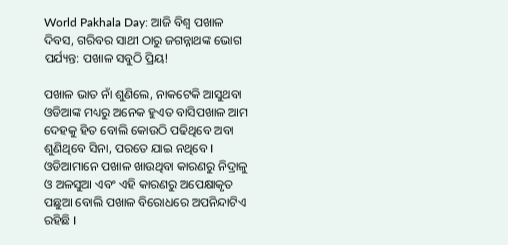World Pakhala Day: ଆଜି ବିଶ୍ବ ପଖାଳ ଦିବସ, ଗରିବର ସାଥୀ ଠାରୁ ଜଗନ୍ନାଥଙ୍କ ଭୋଗ ପର୍ଯ୍ୟନ୍ତ: ପଖାଳ ସବୁଠି ପ୍ରିୟ!

ପଖାଳ ଭାତ ନାଁ ଶୁଣିଲେ, ନାକଟେକି ଆସୁଥବା ଓଡିଆଙ୍କ ମଧ୍ୟରୁ ଅନେକ ହୁଏତ ବାସିପଖାଳ ଆମ ଦେହକୁ ହିତ ବୋଲି କୋଉଠି ପଢିଥିବେ ଅବା ଶୁଣିଥିବେ ସିନା, ପରତେ ଯାଇ ନଥିବେ I ଓଡିଆମାନେ ପଖାଳ ଖାଉଥିବା କାରଣରୁ ନିଦ୍ରାଳୁ ଓ ଅଳସୁଆ ଏବଂ ଏହି କାରଣରୁ ଅପେକ୍ଷାକୃତ ପଛୁଆ ବୋଲି ପଖାଳ ବିରୋଧରେ ଅପନିନ୍ଦାଟିଏ ରହିଛି I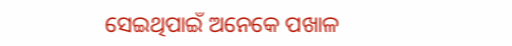ସେଇଥିପାଇଁ ଅନେକେ ପଖାଳ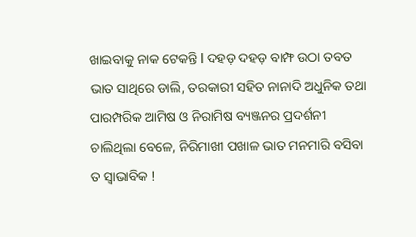ଖାଇବାକୁ ନାକ ଟେକନ୍ତି I ଦହଡ଼ ଦହଡ଼ ବାମ୍ଫ ଉଠା ତବତ ଭାତ ସାଥିରେ ଡାଲି, ତରକାରୀ ସହିତ ନାନାଦି ଅଧୁନିକ ତଥା ପାରମ୍ପରିକ ଆମିଷ ଓ ନିରାମିଷ ବ୍ୟଞ୍ଜନର ପ୍ରଦର୍ଶନୀ ଚାଲିଥିଲା ବେଳେ, ନିରିମାଖୀ ପଖାଳ ଭାତ ମନମାରି ବସିବା ତ ସ୍ବାଭାବିକ !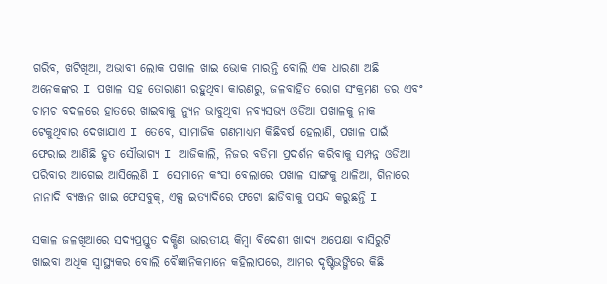ଗରିବ, ଖଟିଖିଆ, ଅଭାବୀ ଲୋକ ପଖାଳ ଖାଇ ଭୋକ ମାରନ୍ତି ବୋଲି ଏକ ଧାରଣା ଅଛି ଅନେକଙ୍କର I ପଖାଳ ସହ ତୋରାଣୀ ରହୁଥିବା କାରଣରୁ, ଜଳବାହିତ ରୋଗ ସଂକ୍ରମଣ ଡର ଏବଂ ଚାମଚ ବଦଳରେ ହାତରେ ଖାଇବାକୁ ନ୍ୟୁନ ଭାବୁଥିବା ନବ୍ୟସଭ୍ୟ ଓଡିଆ ପଖାଳକୁ ନାକ ଟେକୁଥିବାର ଦେଖାଯାଏ I ତେବେ, ସାମାଜିକ ଗଣମାଧ୍ୟମ କିଛିବର୍ଷ ହେଲାଣି, ପଖାଳ ପାଇଁ ଫେରାଇ ଆଣିଛି ହୃତ ସୌଭାଗ୍ୟ I ଆଜିକାଲି, ନିଜର ବଡିମା ପ୍ରଦର୍ଶନ କରିବାକୁ ସମ୍ପନ୍ନ ଓଡିଆ ପରିବାର ଆଗେଇ ଆସିଲେଣି I ସେମାନେ କଂସା ବେଲାରେ ପଖାଳ ସାଙ୍ଗକୁ ଥାଳିଆ, ଗିନାରେ ନାନାଦି ବ୍ୟଞ୍ଜନ ଖାଇ ଫେସବୁକ୍, ଏକ୍ସ ଇତ୍ୟାଦିରେ ଫଟୋ ଛାଡିବାକୁ ପସନ୍ଦ କରୁଛନ୍ତି I

ସକାଳ ଜଳଖିଆରେ ସଦ୍ୟପ୍ରସ୍ତୁତ ଦକ୍ଷିଣ ଭାରତୀୟ କିମ୍ବା ବିଦେଶୀ ଖାଦ୍ୟ ଅପେକ୍ଷା ବାସିରୁଟି ଖାଇବା ଅଧିକ ସ୍ବାସ୍ଥ୍ୟକର ବୋଲି ବୈଜ୍ଞାନିକମାନେ କହିଲାପରେ, ଆମର ଦୃଷ୍ଟିଭଙ୍ଗିରେ କିଛି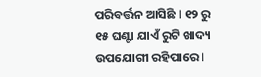ପରିବର୍ତ୍ତନ ଆସିଛି I ୧୨ ରୁ ୧୫ ଘଣ୍ଟା ଯାଏଁ ରୁଟି ଖାଦ୍ୟ ଉପଯୋଗୀ ରହିପାରେ I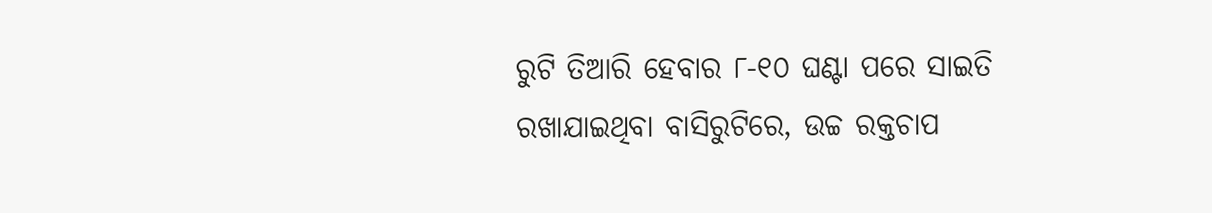ରୁଟି ତିଆରି ହେବାର ୮-୧୦ ଘଣ୍ଟା ପରେ ସାଇତି ରଖାଯାଇଥିବା ବାସିରୁଟିରେ, ଉଚ୍ଚ ରକ୍ତଚାପ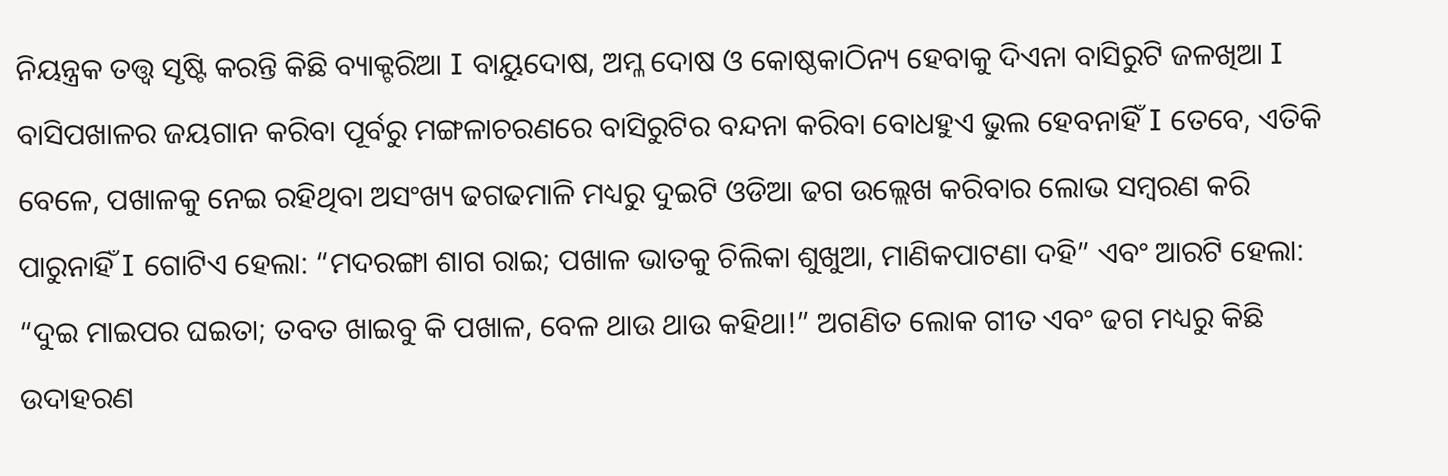ନିୟନ୍ତ୍ରକ ତତ୍ତ୍ବ ସୃଷ୍ଟି କରନ୍ତି କିଛି ବ୍ୟାକ୍ଟରିଆ I ବାୟୁଦୋଷ, ଅମ୍ଳ ଦୋଷ ଓ କୋଷ୍ଠକାଠିନ୍ୟ ହେବାକୁ ଦିଏନା ବାସିରୁଟି ଜଳଖିଆ I ବାସିପଖାଳର ଜୟଗାନ କରିବା ପୂର୍ବରୁ ମଙ୍ଗଳାଚରଣରେ ବାସିରୁଟିର ବନ୍ଦନା କରିବା ବୋଧହୁଏ ଭୁଲ ହେବନାହିଁ I ତେବେ, ଏତିକି ବେଳେ, ପଖାଳକୁ ନେଇ ରହିଥିବା ଅସଂଖ୍ୟ ଢଗଢମାଳି ମଧ୍ୟରୁ ଦୁଇଟି ଓଡିଆ ଢଗ ଉଲ୍ଲେଖ କରିବାର ଲୋଭ ସମ୍ବରଣ କରି ପାରୁନାହିଁ I ଗୋଟିଏ ହେଲା: “ମଦରଙ୍ଗା ଶାଗ ରାଇ; ପଖାଳ ଭାତକୁ ଚିଲିକା ଶୁଖୁଆ, ମାଣିକପାଟଣା ଦହି” ଏବଂ ଆରଟି ହେଲା: “ଦୁଇ ମାଇପର ଘଇତା; ତବତ ଖାଇବୁ କି ପଖାଳ, ବେଳ ଥାଉ ଥାଉ କହିଥା!” ଅଗଣିତ ଲୋକ ଗୀତ ଏବଂ ଢଗ ମଧ୍ୟରୁ କିଛି ଉଦାହରଣ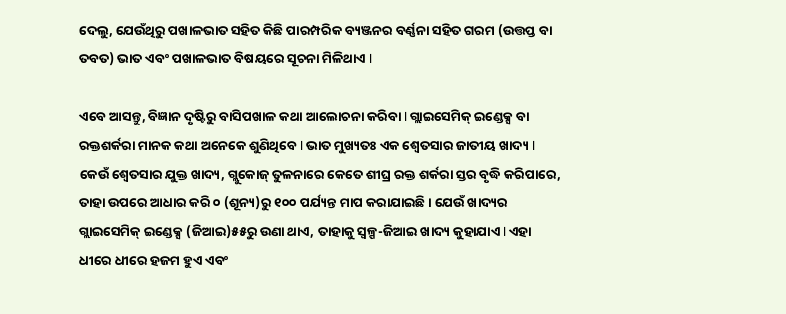ଦେଲୁ, ଯେଉଁଥିରୁ ପଖାଳଭାତ ସହିତ କିଛି ପାରମ୍ପରିକ ବ୍ୟଞ୍ଜନର ବର୍ଣ୍ଣନା ସହିତ ଗରମ (ଉତ୍ତପ୍ତ ବା ତବତ) ଭାତ ଏବଂ ପଖାଳଭାତ ବିଷୟରେ ସୂଚନା ମିଳିଥାଏ I

ଏବେ ଆସନ୍ତୁ, ବିଜ୍ଞାନ ଦୃଷ୍ଟିରୁ ବାସିପଖାଳ କଥା ଆଲୋଚନା କରିବା I ଗ୍ଲାଇସେମିକ୍ ଇଣ୍ଡେକ୍ସ ବା ରକ୍ତଶର୍କରା ମାନକ କଥା ଅନେକେ ଶୁଣିଥିବେ I ଭାତ ମୁଖ୍ୟତଃ ଏକ ଶ୍ବେତସାର ଜାତୀୟ ଖାଦ୍ୟ I କେଉଁ ଶ୍ବେତସାର ଯୁକ୍ତ ଖାଦ୍ୟ, ଗ୍ଲୁକୋଜ୍ ତୁଳନାରେ କେତେ ଶୀଘ୍ର ରକ୍ତ ଶର୍କରା ସ୍ତର ବୃଦ୍ଧି କରିପାରେ, ତାହା ଉପରେ ଆଧାର କରି ୦ (ଶୂନ୍ୟ)ରୁ ୧୦୦ ପର୍ଯ୍ୟନ୍ତ ମାପ କରାଯାଇଛି। ଯେଉଁ ଖାଦ୍ୟର ଗ୍ଲାଇସେମିକ୍ ଇଣ୍ଡେକ୍ସ (ଜିଆଇ)୫୫ରୁ ଉଣା ଥାଏ, ତାହାକୁ ସ୍ବଳ୍ପ-ଜିଆଇ ଖାଦ୍ୟ କୁହାଯାଏ I ଏହା ଧୀରେ ଧୀରେ ହଜମ ହୁଏ ଏବଂ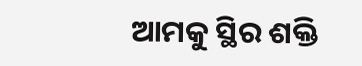ଆମକୁ ସ୍ଥିର ଶକ୍ତି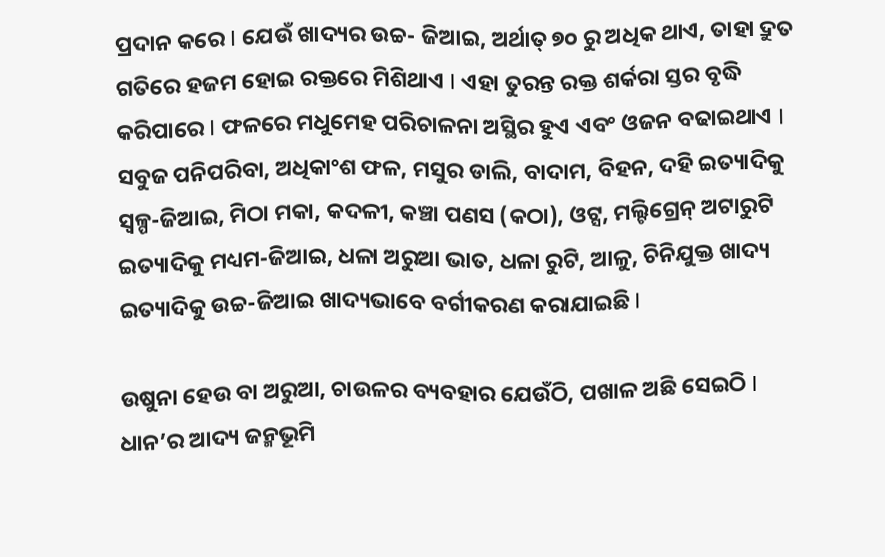ପ୍ରଦାନ କରେ I ଯେଉଁ ଖାଦ୍ୟର ଉଚ୍ଚ- ଜିଆଇ, ଅର୍ଥାତ୍ ୭୦ ରୁ ଅଧିକ ଥାଏ, ତାହା ଦ୍ରୁତ ଗତିରେ ହଜମ ହୋଇ ରକ୍ତରେ ମିଶିଥାଏ I ଏହା ତୁରନ୍ତ ରକ୍ତ ଶର୍କରା ସ୍ତର ବୃଦ୍ଧି କରିପାରେ I ଫଳରେ ମଧୁମେହ ପରିଚାଳନା ଅସ୍ଥିର ହୁଏ ଏବଂ ଓଜନ ବଢାଇଥାଏ I ସବୁଜ ପନିପରିବା, ଅଧିକାଂଶ ଫଳ, ମସୁର ଡାଲି, ବାଦାମ, ବିହନ, ଦହି ଇତ୍ୟାଦିକୁ ସ୍ବଳ୍ପ-ଜିଆଇ, ମିଠା ମକା, କଦଳୀ, କଞ୍ଚା ପଣସ (କଠା), ଓଟ୍ସ, ମଲ୍ଟିଗ୍ରେନ୍ ଅଟାରୁଟି ଇତ୍ୟାଦିକୁ ମଧ୍ୟମ-ଜିଆଇ, ଧଳା ଅରୁଆ ଭାତ, ଧଳା ରୁଟି, ଆଳୁ, ଚିନିଯୁକ୍ତ ଖାଦ୍ୟ ଇତ୍ୟାଦିକୁ ଉଚ୍ଚ-ଜିଆଇ ଖାଦ୍ୟଭାବେ ବର୍ଗୀକରଣ କରାଯାଇଛି I

ଉଷୁନା ହେଉ ବା ଅରୁଆ, ଚାଉଳର ବ୍ୟବହାର ଯେଉଁଠି, ପଖାଳ ଅଛି ସେଇଠି I ଧାନ’ର ଆଦ୍ୟ ଜନ୍ମଭୂମି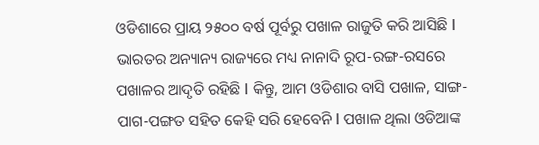ଓଡିଶାରେ ପ୍ରାୟ ୨୫୦୦ ବର୍ଷ ପୂର୍ବରୁ ପଖାଳ ରାଜୁତି କରି ଆସିଛି I ଭାରତର ଅନ୍ୟାନ୍ୟ ରାଜ୍ୟରେ ମଧ୍ୟ ନାନାଦି ରୂପ-ରଙ୍ଗ-ରସରେ ପଖାଳର ଆଦୃତି ରହିଛି I କିନ୍ତୁ, ଆମ ଓଡିଶାର ବାସି ପଖାଳ, ସାଙ୍ଗ-ପାଗ-ପଙ୍ଗତ ସହିତ କେହି ସରି ହେବେନି I ପଖାଳ ଥିଲା ଓଡିଆଙ୍କ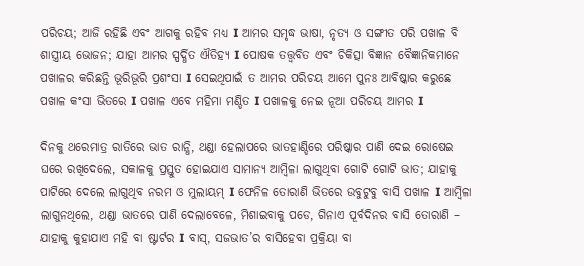ପରିଚୟ; ଆଜି ରହିଛି ଏବଂ ଆଗକୁ ରହିବ ମଧ୍ୟ I ଆମର ସମୃଦ୍ଧ ଭାଷା, ନୃତ୍ୟ ଓ ସଙ୍ଗୀତ ପରି ପଖାଳ ବି ଶାସ୍ତ୍ରୀୟ ଭୋଜନ; ଯାହା ଆମର ସ୍ପର୍ଦ୍ଧିତ ଐତିହ୍ୟ I ପୋଷକ ତତ୍ତ୍ବବିତ ଏବଂ ଚିକିତ୍ସା ବିଜ୍ଞାନ ବୈଜ୍ଞାନିକମାନେ ପଖାଳର କରିଛନ୍ତି ଭୂରିଭୂରି ପ୍ରଶଂସା I ସେଇଥିପାଇଁ ତ ଆମର ପରିଚୟ ଆମେ ପୁନଃ ଆବିଷ୍କାର କରୁଛେ ପଖାଳ କଂସା ଭିତରେ I ପଖାଳ ଏବେ ମହିମା ମଣ୍ଡିତ I ପଖାଳକୁ ନେଇ ନୂଆ ପରିଚୟ ଆମର I

ଦିନକୁ ଥରେମାତ୍ର ରାତିରେ ଭାତ ରାନ୍ଧି, ଥଣ୍ଡା ହେଲାପରେ ଭାତହାଣ୍ଡିରେ ପରିଷ୍କାର ପାଣି ଦେଇ ରୋଷେଇ ଘରେ ରଖିଦେଲେ, ସକାଳକୁ ପ୍ରସ୍ତୁତ ହୋଇଯାଏ ସାମାନ୍ୟ ଆମ୍ବିଳା ଲାଗୁଥିବା ଗୋଟି ଗୋଟି ଭାତ; ଯାହାକୁ ପାଟିରେ ଦେଲେ ଲାଗୁଥିବ ନରମ ଓ ମୁଲାୟମ୍ I ଫେନିଳ ତୋରାଣି ଭିତରେ ଉବୁଟୁବୁ ବାସି ପଖାଳ I ଆମ୍ବିଳା ଲାଗୁନଥିଲେ, ଥଣ୍ଡା ଭାତରେ ପାଣି ଦେଲାବେଳେ, ମିଶାଇବାକୁ ପଡେ, ଗିନାଏ ପୂର୍ବଦିନର ବାସି ତୋରାଣି – ଯାହାକୁ କୁହାଯାଏ ମହି ବା ଷ୍ଟାର୍ଟର I ବାସ୍, ସଜଭାତ’ର ବାସିହେବା ପ୍ରକ୍ରିୟା ବା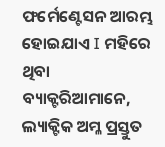ଫର୍ମେଣ୍ଟେସନ ଆରମ୍ଭ ହୋଇଯାଏ I ମହିରେ ଥିବା ବ୍ୟାକ୍ଟରିଆମାନେ, ଲ୍ୟାକ୍ଟିକ ଅମ୍ଳ ପ୍ରସ୍ତୁତ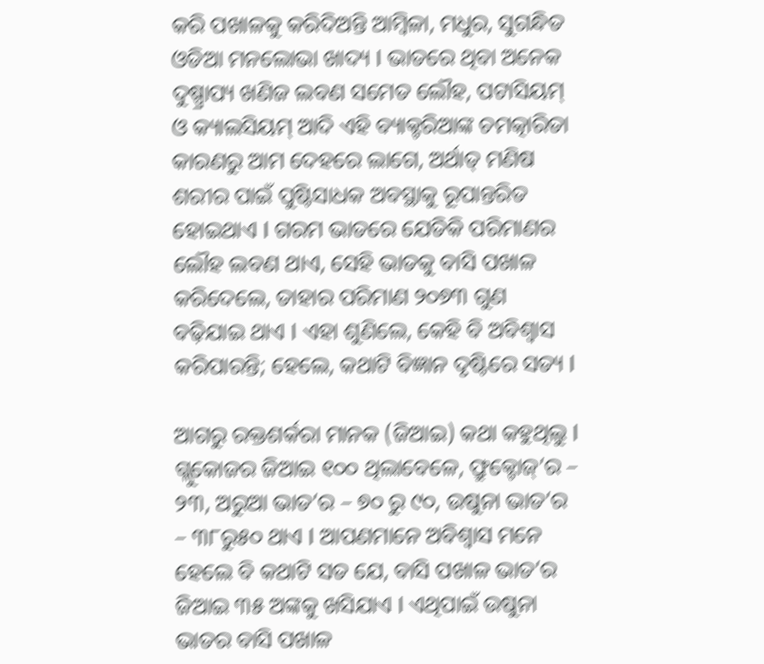କରି ପଖାଳକୁ କରିଦିଅନ୍ତି ଆମ୍ବିଳା, ମଧୁର, ସୁଗନ୍ଧିତ ଓଡିଆ ମନଲୋଭା ଖାଦ୍ୟ I ଭାତରେ ଥିବା ଅନେକ ଦୁଷ୍ପ୍ରାପ୍ୟ ଖଣିଜ ଲବଣ ସମେତ ଲୌହ, ପଟାସିୟମ୍ ଓ କ୍ୟାଲସିୟମ୍ ଆଦି ଏହି ବ୍ୟାକ୍ଟରିଆଙ୍କ ଚମତ୍କାରିତା କାରଣରୁ ଆମ ଦେହରେ ଲାଗେ, ଅର୍ଥାତ୍ ମଣିଷ ଶରୀର ପାଇଁ ପୁଷ୍ଟିସାଧକ ଅବସ୍ଥାକୁ ରୂପାନ୍ତରିତ ହୋଇଥାଏ I ଗରମ ଭାତରେ ଯେତିକି ପରିମାଣର ଲୌହ ଲବଣ ଥାଏ, ସେହି ଭାତକୁ ବାସି ପଖାଳ କରିଦେଲେ, ତାହାର ପରିମାଣ ୨୦୭୩ ଗୁଣ ବଢ଼ିଯାଇ ଥାଏ I ଏହା ଶୁଣିଲେ, କେହି ବି ଅବିଶ୍ବାସ କରିପାରନ୍ତି; ହେଲେ, କଥାଟି ବିଜ୍ଞାନ ଦୃଷ୍ଟିରେ ସତ୍ୟ I

ଆଗରୁ ରକ୍ତଶର୍କରା ମାନକ (ଜିଆଇ) କଥା କହୁଥିଲୁ I ଗ୍ଲୁକୋଜର ଜିଆଇ ୧୦୦ ଥିଲାବେଳେ, ଫ୍ରୁକ୍ଟୋଜ୍’ର – ୨୩, ଅରୁଆ ଭାତ’ର – ୭୦ ରୁ ୯୦, ଉଷୁନା ଭାତ’ର – ୩୮ରୁ୫୦ ଥାଏ I ଆପଣମାନେ ଅବିଶ୍ବାସ ମନେ ହେଲେ ବି କଥାଟି ସତ ଯେ, ବାସି ପଖାଳ ଭାତ’ର ଜିଆଇ ୩୫ ଅଙ୍କକୁ ଖସିଯାଏ I ଏଥିପାଇଁ ଉଷୁନା ଭାତର ବାସି ପଖାଳ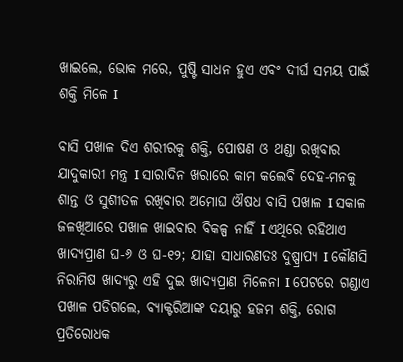ଖାଇଲେ, ଭୋକ ମରେ, ପୁଷ୍ଟି ସାଧନ ହୁଏ ଏବଂ ଦୀର୍ଘ ସମୟ ପାଇଁ ଶକ୍ତି ମିଳେ I

ବାସି ପଖାଳ ଦିଏ ଶରୀରକୁ ଶକ୍ତି, ପୋଷଣ ଓ ଥଣ୍ଡା ରଖିବାର ଯାଦୁକାରୀ ମନ୍ତ୍ର I ସାରାଦିନ ଖରାରେ କାମ କଲେବି ଦେହ-ମନକୁ ଶାନ୍ତ ଓ ସୁଶୀତଳ ରଖିବାର ଅମୋଘ ଔଷଧ ବାସି ପଖାଳ I ସକାଳ ଜଳଖିଆରେ ପଖାଳ ଖାଇବାର ବିକଳ୍ପ ନାହିଁ I ଏଥିରେ ରହିଥାଏ ଖାଦ୍ୟପ୍ରାଣ ଘ-୬ ଓ ଘ-୧୨; ଯାହା ସାଧାରଣତଃ ଦୁଷ୍ପ୍ରାପ୍ୟ I କୌଣସି ନିରାମିଷ ଖାଦ୍ୟରୁ ଏହି ଦୁଇ ଖାଦ୍ୟପ୍ରାଣ ମିଳେନା I ପେଟରେ ଗଣ୍ଡାଏ ପଖାଳ ପଡିଗଲେ, ବ୍ୟାକ୍ଟରିଆଙ୍କ ଦୟାରୁ ହଜମ ଶକ୍ତି, ରୋଗ ପ୍ରତିରୋଧକ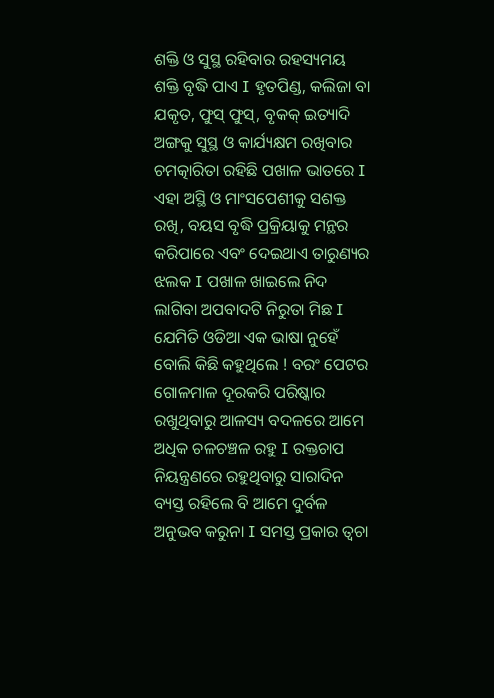ଶକ୍ତି ଓ ସୁସ୍ଥ ରହିବାର ରହସ୍ୟମୟ ଶକ୍ତି ବୃଦ୍ଧି ପାଏ I ହୃତପିଣ୍ଡ, କଲିଜା ବା ଯକୃତ, ଫୁସ୍ ଫୁସ୍, ବୃକକ୍ ଇତ୍ୟାଦି ଅଙ୍ଗକୁ ସୁସ୍ଥ ଓ କାର୍ଯ୍ୟକ୍ଷମ ରଖିବାର ଚମତ୍କାରିତା ରହିଛି ପଖାଳ ଭାତରେ I ଏହା ଅସ୍ଥି ଓ ମାଂସପେଶୀକୁ ସଶକ୍ତ ରଖି, ବୟସ ବୃଦ୍ଧି ପ୍ରକ୍ରିୟାକୁ ମନ୍ଥର କରିପାରେ ଏବଂ ଦେଇଥାଏ ତାରୁଣ୍ୟର ଝଲକ I ପଖାଳ ଖାଇଲେ ନିଦ ଲାଗିବା ଅପବାଦଟି ନିରୁତା ମିଛ I ଯେମିତି ଓଡିଆ ଏକ ଭାଷା ନୁହେଁ ବୋଲି କିଛି କହୁଥିଲେ ! ବରଂ ପେଟର ଗୋଳମାଳ ଦୂରକରି ପରିଷ୍କାର ରଖୁଥିବାରୁ ଆଳସ୍ୟ ବଦଳରେ ଆମେ ଅଧିକ ଚଳଚଞ୍ଚଳ ରହୁ I ରକ୍ତଚାପ ନିୟନ୍ତ୍ରଣରେ ରହୁଥିବାରୁ ସାରାଦିନ ବ୍ୟସ୍ତ ରହିଲେ ବି ଆମେ ଦୁର୍ବଳ ଅନୁଭବ କରୁନା I ସମସ୍ତ ପ୍ରକାର ତ୍ବଚା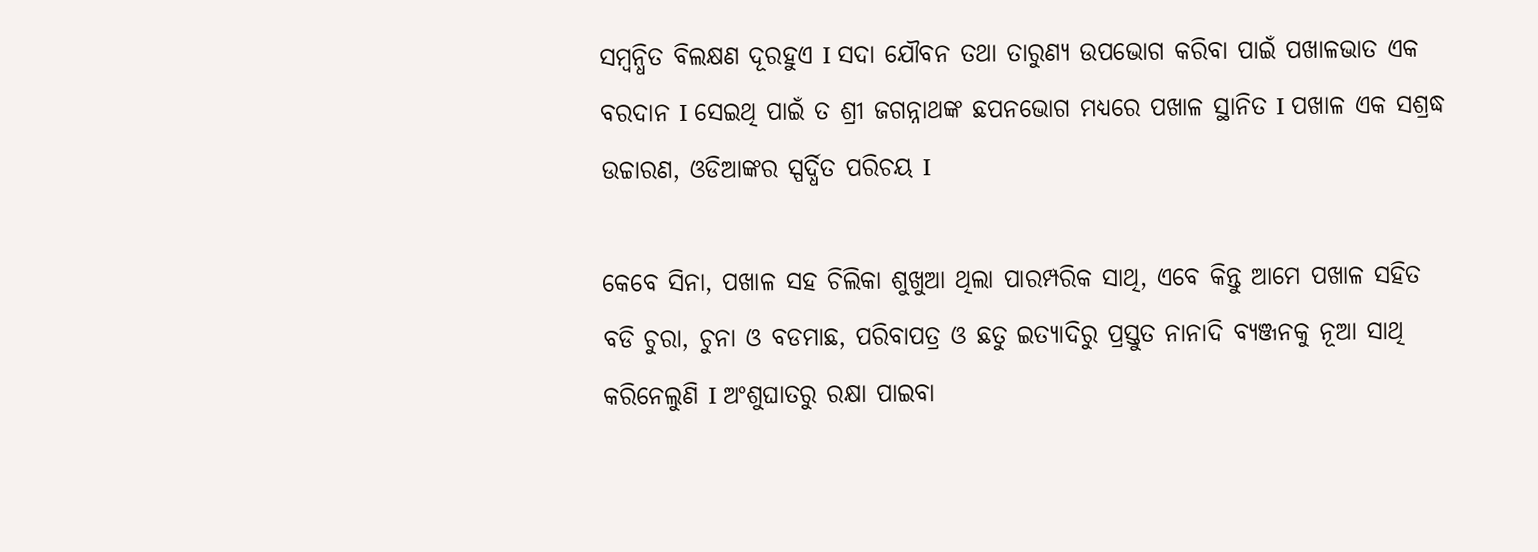ସମ୍ବନ୍ଧିତ ବିଲକ୍ଷଣ ଦୂରହୁଏ I ସଦା ଯୌବନ ତଥା ତାରୁଣ୍ୟ ଉପଭୋଗ କରିବା ପାଇଁ ପଖାଳଭାତ ଏକ ବରଦାନ I ସେଇଥି ପାଇଁ ତ ଶ୍ରୀ ଜଗନ୍ନାଥଙ୍କ ଛପନଭୋଗ ମଧ୍ୟରେ ପଖାଳ ସ୍ଥାନିତ I ପଖାଳ ଏକ ସଶ୍ରଦ୍ଧ ଉଚ୍ଚାରଣ, ଓଡିଆଙ୍କର ସ୍ପର୍ଦ୍ଧିତ ପରିଚୟ I

କେବେ ସିନା, ପଖାଳ ସହ ଚିଲିକା ଶୁଖୁଆ ଥିଲା ପାରମ୍ପରିକ ସାଥି, ଏବେ କିନ୍ତୁ ଆମେ ପଖାଳ ସହିତ ବଡି ଚୁରା, ଚୁନା ଓ ବଡମାଛ, ପରିବାପତ୍ର ଓ ଛତୁ ଇତ୍ୟାଦିରୁ ପ୍ରସ୍ତୁତ ନାନାଦି ବ୍ୟଞ୍ଜନକୁ ନୂଆ ସାଥି କରିନେଲୁଣି I ଅଂଶୁଘାତରୁ ରକ୍ଷା ପାଇବା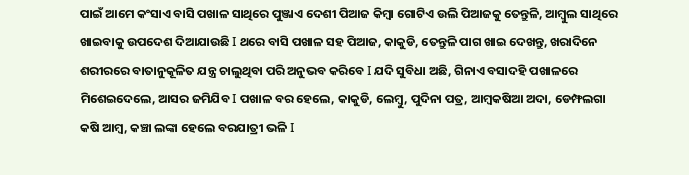ପାଇଁ ଆମେ କଂସାଏ ବାସି ପଖାଳ ସାଥିରେ ପୁଞ୍ଜାଏ ଦେଶୀ ପିଆଜ କିମ୍ବା ଗୋଟିଏ ଉଲି ପିଆଜକୁ ତେନ୍ତୁଳି, ଆମ୍ବୁଲ ସାଥିରେ ଖାଇବାକୁ ଉପଦେଶ ଦିଆଯାଉଛି I ଥରେ ବାସି ପଖାଳ ସହ ପିଆଜ, କାକୁଡି, ତେନ୍ତୁଳି ପାଗ ଖାଇ ଦେଖନ୍ତୁ, ଖରାଦିନେ ଶରୀରରେ ବାତାନୁକୂଳିତ ଯନ୍ତ୍ର ଚାଲୁଥିବା ପରି ଅନୁଭବ କରିବେ I ଯଦି ସୁବିଧା ଅଛି, ଗିନାଏ ବସାଦହି ପଖାଳରେ ମିଶେଇଦେଲେ, ଆସର ଜମିଯିବ I ପଖାଳ ବର ହେଲେ, କାକୁଡି, ଲେମ୍ବୁ, ପୁଦିନା ପତ୍ର, ଆମ୍ବକଷିଆ ଅଦା, ଡେମ୍ଫଲଗା କଷି ଆମ୍ବ, କଞ୍ଚା ଲଙ୍କା ହେଲେ ବରଯାତ୍ରୀ ଭଳି I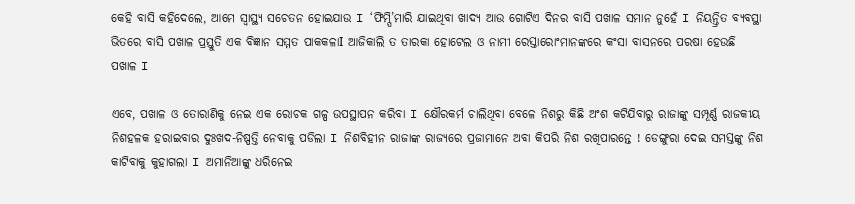କେହି ବାସି କହିଦେଲେ, ଆମେ ସ୍ବାସ୍ଥ୍ୟ ସଚେତନ ହୋଇଯାଉ I ‘ଫିମ୍ପି’ମାରି ଯାଇଥିବା ଖାଦ୍ୟ ଆଉ ଗୋଟିଏ ଦିନର ବାସି ପଖାଳ ସମାନ ନୁହେଁ I ନିୟନ୍ତ୍ରିତ ବ୍ୟବସ୍ଥା ଭିତରେ ବାସି ପଖାଳ ପ୍ରସ୍ତୁତି ଏକ ବିଜ୍ଞାନ ସମ୍ମତ ପାକକଳାI ଆଜିକାଲି ତ ତାରକା ହୋଟେଲ ଓ ନାମୀ ରେସ୍ତାରୋଂମାନଙ୍କରେ କଂସା ବାସନରେ ପରଷା ହେଉଛି ପଖାଳ I

ଏବେ, ପଖାଳ ଓ ତୋରାଣିକୁ ନେଇ ଏକ ରୋଚକ ଗଳ୍ପ ଉପସ୍ଥାପନ କରିବା I କ୍ଷୌରକର୍ମ ଚାଲିଥିବା ବେଳେ ନିଶରୁ କିଛି ଅଂଶ କଟିଯିବାରୁ ରାଜାଙ୍କୁ ସମ୍ପୂର୍ଣ୍ଣ ରାଜକୀୟ ନିଶହଳକ ହରାଇବାର ଦୁଃଖଦ-ନିଷ୍ପତ୍ତି ନେବାକୁ ପଡିଲା I ନିଶବିହୀନ ରାଜାଙ୍କ ରାଜ୍ୟରେ ପ୍ରଜାମାନେ ଅବା କିପରି ନିଶ ରଖିପାରନ୍ତେ ! ଡେଙ୍ଗୁରା ଦେଇ ସମସ୍ତଙ୍କୁ ନିଶ କାଟିବାକୁ କୁହାଗଲା I ଅମାନିଆଙ୍କୁ ଧରିନେଇ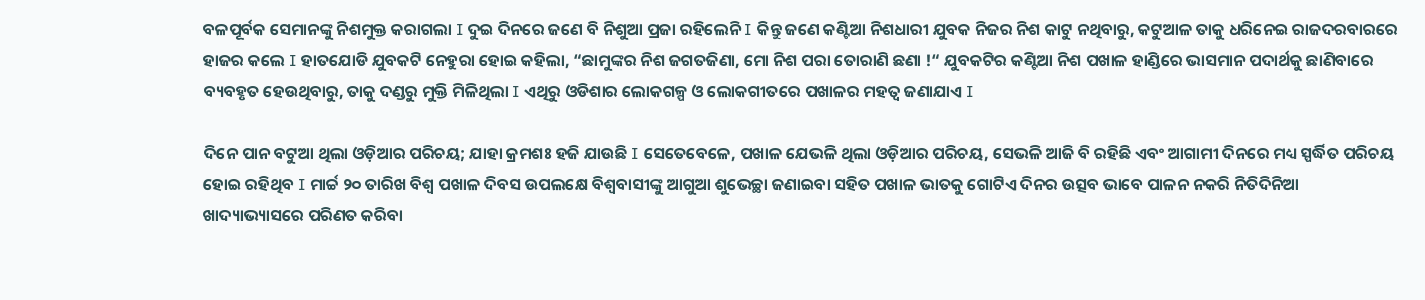ବଳପୂର୍ବକ ସେମାନଙ୍କୁ ନିଶମୁକ୍ତ କରାଗଲା I ଦୁଇ ଦିନରେ ଜଣେ ବି ନିଶୁଆ ପ୍ରଜା ରହିଲେନି I କିନ୍ତୁ ଜଣେ କଣ୍ଟିଆ ନିଶଧାରୀ ଯୁବକ ନିଜର ନିଶ କାଟୁ ନଥିବାରୁ, କଟୁଆଳ ତାକୁ ଧରିନେଇ ରାଜଦରବାରରେ ହାଜର କଲେ I ହାତଯୋଡି ଯୁବକଟି ନେହୁରା ହୋଇ କହିଲା, “ଛାମୁଙ୍କର ନିଶ ଜଗତଜିଣା, ମୋ ନିଶ ପରା ତୋରାଣି ଛଣା !“ ଯୁବକଟିର କଣ୍ଟିଆ ନିଶ ପଖାଳ ହାଣ୍ଡିରେ ଭାସମାନ ପଦାର୍ଥକୁ ଛାଣିବାରେ ବ୍ୟବହୃତ ହେଉଥିବାରୁ, ତାକୁ ଦଣ୍ଡରୁ ମୁକ୍ତି ମିଳିଥିଲା I ଏଥିରୁ ଓଡିଶାର ଲୋକଗଳ୍ପ ଓ ଲୋକଗୀତରେ ପଖାଳର ମହତ୍ବ ଜଣାଯାଏ I

ଦିନେ ପାନ ବଟୁଆ ଥିଲା ଓଡ଼ିଆର ପରିଚୟ; ଯାହା କ୍ରମଶଃ ହଜି ଯାଉଛି I ସେତେବେଳେ, ପଖାଳ ଯେଭଳି ଥିଲା ଓଡ଼ିଆର ପରିଚୟ, ସେଭଳି ଆଜି ବି ରହିଛି ଏବଂ ଆଗାମୀ ଦିନରେ ମଧ୍ୟ ସ୍ପର୍ଦ୍ଧିତ ପରିଚୟ ହୋଇ ରହିଥିବ I ମାର୍ଚ୍ଚ ୨୦ ତାରିଖ ବିଶ୍ବ ପଖାଳ ଦିବସ ଉପଲକ୍ଷେ ବିଶ୍ବବାସୀଙ୍କୁ ଆଗୁଆ ଶୁଭେଚ୍ଛା ଜଣାଇବା ସହିତ ପଖାଳ ଭାତକୁ ଗୋଟିଏ ଦିନର ଉତ୍ସବ ଭାବେ ପାଳନ ନକରି ନିତିଦିନିଆ ଖାଦ୍ୟାଭ୍ୟାସରେ ପରିଣତ କରିବା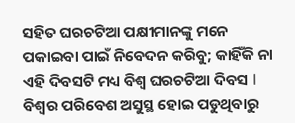ସହିତ ଘରଚଟିଆ ପକ୍ଷୀମାନଙ୍କୁ ମନେ ପକାଇବା ପାଇଁ ନିବେଦନ କରିବୁ; କାହିଁକି ନା ଏହି ଦିବସଟି ମଧ୍ୟ ବିଶ୍ବ ଘରଚଟିଆ ଦିବସ I ବିଶ୍ବର ପରିବେଶ ଅସୁସ୍ଥ ହୋଇ ପଡୁଥିବାରୁ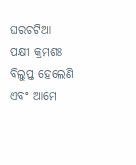ଘରଚଟିଆ ପକ୍ଷୀ କ୍ରମଶଃ ବିଲୁପ୍ତ ହେଲେଣି ଏବଂ ଆମେ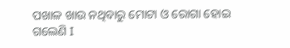ପଖାଳ ଖାଉ ନଥିବାରୁ ମୋଟା ଓ ରୋଗା ହୋଇ ଗଲେଣି I